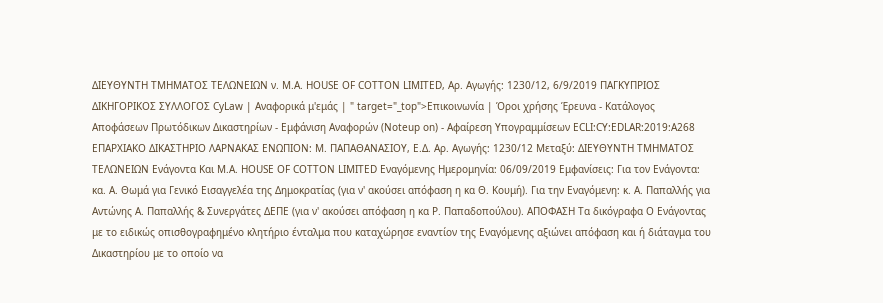ΔΙΕΥΘΥΝΤΗ ΤΜΗΜΑΤΟΣ ΤΕΛΩΝΕΙΩΝ ν. M.A. HOUSE OF COTTON LIMITED, Αρ. Αγωγής: 1230/12, 6/9/2019 ΠΑΓΚΥΠΡΙΟΣ ΔΙΚΗΓΟΡΙΚΟΣ ΣΥΛΛΟΓΟΣ CyLaw | Αναφορικά μ'εμάς | " target="_top">Επικοινωνία | Όροι χρήσης Έρευνα - Κατάλογος Αποφάσεων Πρωτόδικων Δικαστηρίων - Εμφάνιση Αναφορών (Noteup on) - Αφαίρεση Υπογραμμίσεων ECLI:CY:EDLAR:2019:A268 ΕΠΑΡΧΙΑΚΟ ΔΙΚΑΣΤΗΡΙΟ ΛΑΡΝΑΚΑΣ ΕΝΩΠΙΟΝ: Μ. ΠΑΠΑΘΑΝΑΣΙΟΥ, Ε.Δ. Αρ. Αγωγής: 1230/12 Μεταξύ: ΔΙΕΥΘΥΝΤΗ ΤΜΗΜΑΤΟΣ ΤΕΛΩΝΕΙΩΝ Ενάγοντα Και M.A. HOUSE OF COTTON LIMITED Εναγόμενης Ημερομηνία: 06/09/2019 Εμφανίσεις: Για τον Ενάγοντα: κα. A. Θωμά για Γενικό Εισαγγελέα της Δημοκρατίας (για ν' ακούσει απόφαση η κα Θ. Κουμή). Για την Εναγόμενη: κ. Α. Παπαλλής για Αντώνης Α. Παπαλλής & Συνεργάτες ΔΕΠΕ (για ν' ακούσει απόφαση η κα Ρ. Παπαδοπούλου). ΑΠΟΦΑΣΗ Τα δικόγραφα Ο Ενάγοντας με το ειδικώς οπισθογραφημένο κλητήριο ένταλμα που καταχώρησε εναντίον της Εναγόμενης αξιώνει απόφαση και ή διάταγμα του Δικαστηρίου με το οποίο να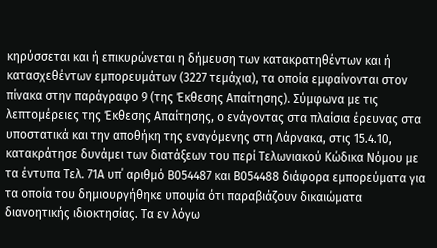κηρύσσεται και ή επικυρώνεται η δήμευση των κατακρατηθέντων και ή κατασχεθέντων εμπορευμάτων (3227 τεμάχια), τα οποία εμφαίνονται στον πίνακα στην παράγραφο 9 (της Έκθεσης Απαίτησης). Σύμφωνα με τις λεπτομέρειες της Έκθεσης Απαίτησης, ο ενάγοντας στα πλαίσια έρευνας στα υποστατικά και την αποθήκη της εναγόμενης στη Λάρνακα, στις 15.4.10, κατακράτησε δυνάμει των διατάξεων του περί Τελωνιακού Κώδικα Νόμου με τα έντυπα Τελ. 71Α υπ΄ αριθμό Β054487 και Β054488 διάφορα εμπορεύματα για τα οποία του δημιουργήθηκε υποψία ότι παραβιάζουν δικαιώματα διανοητικής ιδιοκτησίας. Τα εν λόγω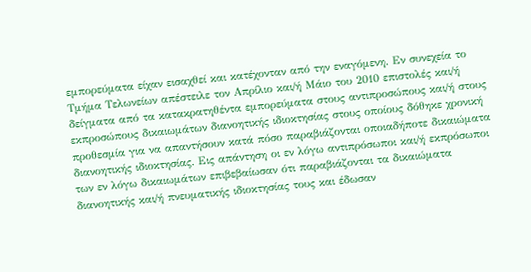εμπορεύματα είχαν εισαχθεί και κατέχονταν από την εναγόμενη. Εν συνεχεία το Τμήμα Τελωνείων απέστειλε τον Απρίλιο και/ή Μάιο του 2010 επιστολές και/ή δείγματα από τα κατακρατηθέντα εμπορεύματα στους αντιπροσώπους και/ή στους εκπροσώπους δικαιωμάτων διανοητικής ιδιοκτησίας στους οποίους δόθηκε χρονική προθεσμία για να απαντήσουν κατά πόσο παραβιάζονται οποιαδήποτε δικαιώματα διανοητικής ιδιοκτησίας. Εις απάντηση οι εν λόγω αντιπρόσωποι και/ή εκπρόσωποι των εν λόγω δικαιωμάτων επιβεβαίωσαν ότι παραβιάζονται τα δικαιώματα διανοητικής και/ή πνευματικής ιδιοκτησίας τους και έδωσαν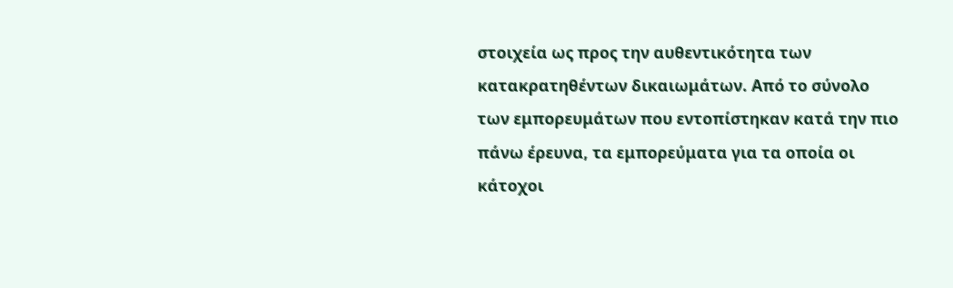στοιχεία ως προς την αυθεντικότητα των κατακρατηθέντων δικαιωμάτων. Από το σύνολο των εμπορευμάτων που εντοπίστηκαν κατά την πιο πάνω έρευνα, τα εμπορεύματα για τα οποία οι κάτοχοι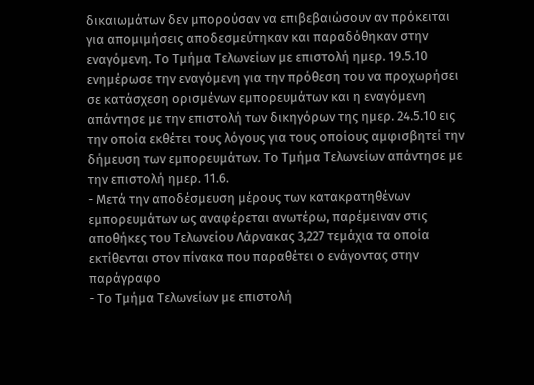δικαιωμάτων δεν μπορούσαν να επιβεβαιώσουν αν πρόκειται για απομιμήσεις αποδεσμεύτηκαν και παραδόθηκαν στην εναγόμενη. Το Τμήμα Τελωνείων με επιστολή ημερ. 19.5.10 ενημέρωσε την εναγόμενη για την πρόθεση του να προχωρήσει σε κατάσχεση ορισμένων εμπορευμάτων και η εναγόμενη απάντησε με την επιστολή των δικηγόρων της ημερ. 24.5.10 εις την οποία εκθέτει τους λόγους για τους οποίους αμφισβητεί την δήμευση των εμπορευμάτων. Το Τμήμα Τελωνείων απάντησε με την επιστολή ημερ. 11.6.
- Μετά την αποδέσμευση μέρους των κατακρατηθένων εμπορευμάτων ως αναφέρεται ανωτέρω, παρέμειναν στις αποθήκες του Τελωνείου Λάρνακας 3,227 τεμάχια τα οποία εκτίθενται στον πίνακα που παραθέτει ο ενάγοντας στην παράγραφο
- Το Τμήμα Τελωνείων με επιστολή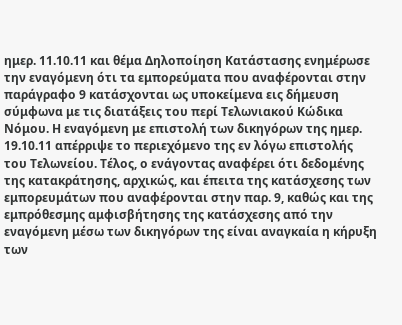ημερ. 11.10.11 και θέμα Δηλοποίηση Κατάστασης ενημέρωσε την εναγόμενη ότι τα εμπορεύματα που αναφέρονται στην παράγραφο 9 κατάσχονται ως υποκείμενα εις δήμευση σύμφωνα με τις διατάξεις του περί Τελωνιακού Κώδικα Νόμου. Η εναγόμενη με επιστολή των δικηγόρων της ημερ. 19.10.11 απέρριψε το περιεχόμενο της εν λόγω επιστολής του Τελωνείου. Τέλος, ο ενάγοντας αναφέρει ότι δεδομένης της κατακράτησης, αρχικώς, και έπειτα της κατάσχεσης των εμπορευμάτων που αναφέρονται στην παρ. 9, καθώς και της εμπρόθεσμης αμφισβήτησης της κατάσχεσης από την εναγόμενη μέσω των δικηγόρων της είναι αναγκαία η κήρυξη των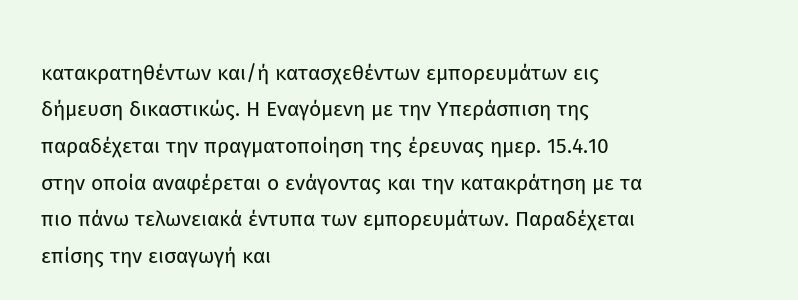κατακρατηθέντων και/ή κατασχεθέντων εμπορευμάτων εις δήμευση δικαστικώς. Η Εναγόμενη με την Υπεράσπιση της παραδέχεται την πραγματοποίηση της έρευνας ημερ. 15.4.10 στην οποία αναφέρεται ο ενάγοντας και την κατακράτηση με τα πιο πάνω τελωνειακά έντυπα των εμπορευμάτων. Παραδέχεται επίσης την εισαγωγή και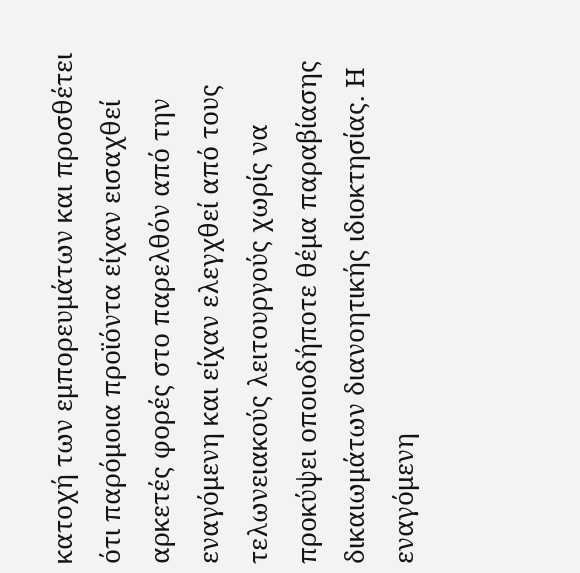κατοχή των εμπορευμάτων και προσθέτει ότι παρόμοια προϊόντα είχαν εισαχθεί αρκετές φορές στο παρελθόν από την εναγόμενη και είχαν ελεγχθεί από τους τελωνειακούς λειτουργούς χωρίς να προκύψει οποιοδήποτε θέμα παραβίασης δικαιωμάτων διανοητικής ιδιοκτησίας. Η εναγόμενη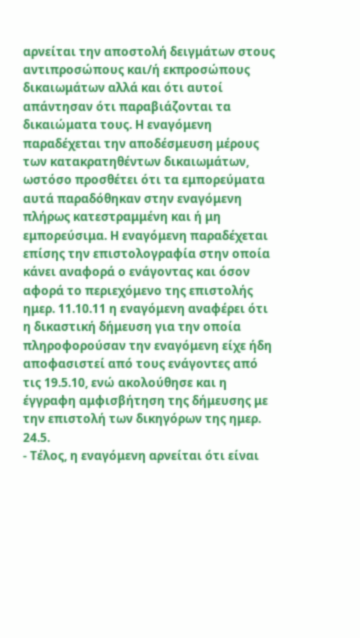αρνείται την αποστολή δειγμάτων στους αντιπροσώπους και/ή εκπροσώπους δικαιωμάτων αλλά και ότι αυτοί απάντησαν ότι παραβιάζονται τα δικαιώματα τους. Η εναγόμενη παραδέχεται την αποδέσμευση μέρους των κατακρατηθέντων δικαιωμάτων, ωστόσο προσθέτει ότι τα εμπορεύματα αυτά παραδόθηκαν στην εναγόμενη πλήρως κατεστραμμένη και ή μη εμπορεύσιμα. Η εναγόμενη παραδέχεται επίσης την επιστολογραφία στην οποία κάνει αναφορά ο ενάγοντας και όσον αφορά το περιεχόμενο της επιστολής ημερ. 11.10.11 η εναγόμενη αναφέρει ότι η δικαστική δήμευση για την οποία πληροφορούσαν την εναγόμενη είχε ήδη αποφασιστεί από τους ενάγοντες από τις 19.5.10, ενώ ακολούθησε και η έγγραφη αμφισβήτηση της δήμευσης με την επιστολή των δικηγόρων της ημερ. 24.5.
- Τέλος, η εναγόμενη αρνείται ότι είναι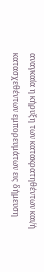αναγκαία η κήρυξη των κατακρατηθέντων και/ή κατασχεθέντων εμπορευμάτων εις δήμευση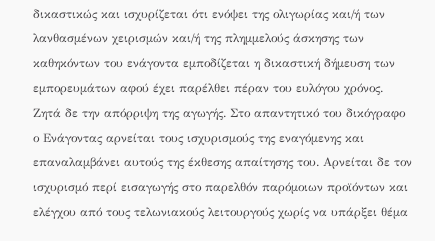δικαστικώς και ισχυρίζεται ότι ενόψει της ολιγωρίας και/ή των λανθασμένων χειρισμών και/ή της πλημμελούς άσκησης των καθηκόντων του ενάγοντα εμποδίζεται η δικαστική δήμευση των εμπορευμάτων αφού έχει παρέλθει πέραν του ευλόγου χρόνος. Ζητά δε την απόρριψη της αγωγής. Στο απαντητικό του δικόγραφο ο Ενάγοντας αρνείται τους ισχυρισμούς της εναγόμενης και επαναλαμβάνει αυτούς της έκθεσης απαίτησης του. Αρνείται δε τον ισχυρισμό περί εισαγωγής στο παρελθόν παρόμοιων προϊόντων και ελέγχου από τους τελωνιακούς λειτουργούς χωρίς να υπάρξει θέμα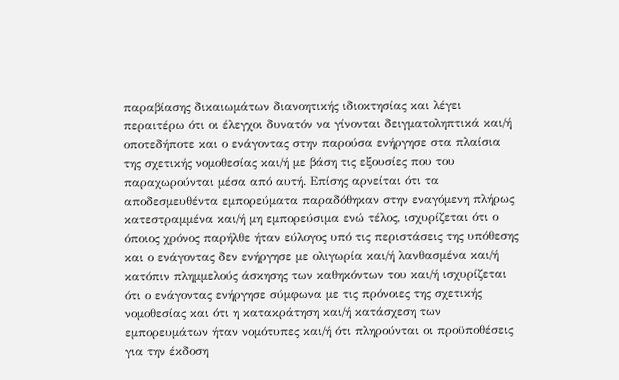παραβίασης δικαιωμάτων διανοητικής ιδιοκτησίας και λέγει περαιτέρω ότι οι έλεγχοι δυνατόν να γίνονται δειγματοληπτικά και/ή οποτεδήποτε και ο ενάγοντας στην παρούσα ενήργησε στα πλαίσια της σχετικής νομοθεσίας και/ή με βάση τις εξουσίες που του παραχωρούνται μέσα από αυτή. Επίσης αρνείται ότι τα αποδεσμευθέντα εμπορεύματα παραδόθηκαν στην εναγόμενη πλήρως κατεστραμμένα και/ή μη εμπορεύσιμα ενώ τέλος, ισχυρίζεται ότι ο όποιος χρόνος παρήλθε ήταν εύλογος υπό τις περιστάσεις της υπόθεσης και ο ενάγοντας δεν ενήργησε με ολιγωρία και/ή λανθασμένα και/ή κατόπιν πλημμελούς άσκησης των καθηκόντων του και/ή ισχυρίζεται ότι ο ενάγοντας ενήργησε σύμφωνα με τις πρόνοιες της σχετικής νομοθεσίας και ότι η κατακράτηση και/ή κατάσχεση των εμπορευμάτων ήταν νομότυπες και/ή ότι πληρούνται οι προϋποθέσεις για την έκδοση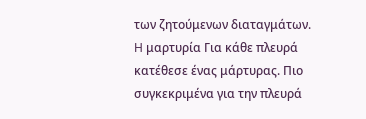των ζητούμενων διαταγμάτων. H μαρτυρία Για κάθε πλευρά κατέθεσε ένας μάρτυρας. Πιο συγκεκριμένα για την πλευρά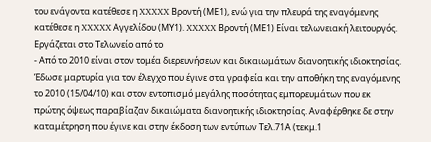του ενάγοντα κατέθεσε η XXXXX Βροντή (ΜΕ1), ενώ για την πλευρά της εναγόμενης κατέθεσε η XXXXX Αγγελίδου (ΜΥ1). XXXXX Βροντή (ΜΕ1) Είναι τελωνειακή λειτουργός. Εργάζεται στο Τελωνείο από το
- Από το 2010 είναι στον τομέα διερευνήσεων και δικαιωμάτων διανοητικής ιδιοκτησίας. Έδωσε μαρτυρία για τον έλεγχο που έγινε στα γραφεία και την αποθήκη της εναγόμενης το 2010 (15/04/10) και στον εντοπισμό μεγάλης ποσότητας εμπορευμάτων που εκ πρώτης όψεως παραβίαζαν δικαιώματα διανοητικής ιδιοκτησίας. Αναφέρθηκε δε στην καταμέτρηση που έγινε και στην έκδοση των εντύπων Τελ.71Α (τεκμ.1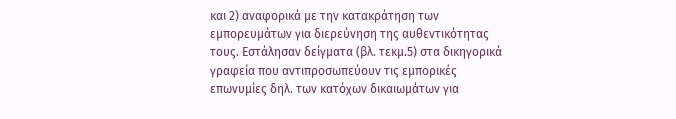και 2) αναφορικά με την κατακράτηση των εμπορευμάτων για διερεύνηση της αυθεντικότητας τους. Εστάλησαν δείγματα (βλ. τεκμ.5) στα δικηγορικά γραφεία που αντιπροσωπεύουν τις εμπορικές επωνυμίες δηλ. των κατόχων δικαιωμάτων για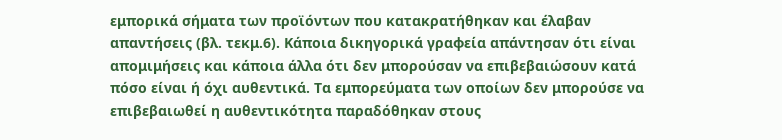εμπορικά σήματα των προϊόντων που κατακρατήθηκαν και έλαβαν απαντήσεις (βλ. τεκμ.6). Κάποια δικηγορικά γραφεία απάντησαν ότι είναι απομιμήσεις και κάποια άλλα ότι δεν μπορούσαν να επιβεβαιώσουν κατά πόσο είναι ή όχι αυθεντικά. Τα εμπορεύματα των οποίων δεν μπορούσε να επιβεβαιωθεί η αυθεντικότητα παραδόθηκαν στους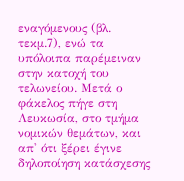εναγόμενους (βλ. τεκμ.7), ενώ τα υπόλοιπα παρέμειναν στην κατοχή του τελωνείου. Μετά ο φάκελος πήγε στη Λευκωσία, στο τμήμα νομικών θεμάτων, και απ' ότι ξέρει έγινε δηλοποίηση κατάσχεσης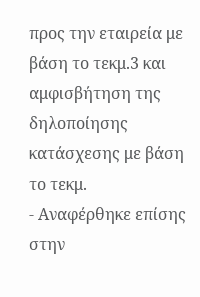προς την εταιρεία με βάση το τεκμ.3 και αμφισβήτηση της δηλοποίησης κατάσχεσης με βάση το τεκμ.
- Αναφέρθηκε επίσης στην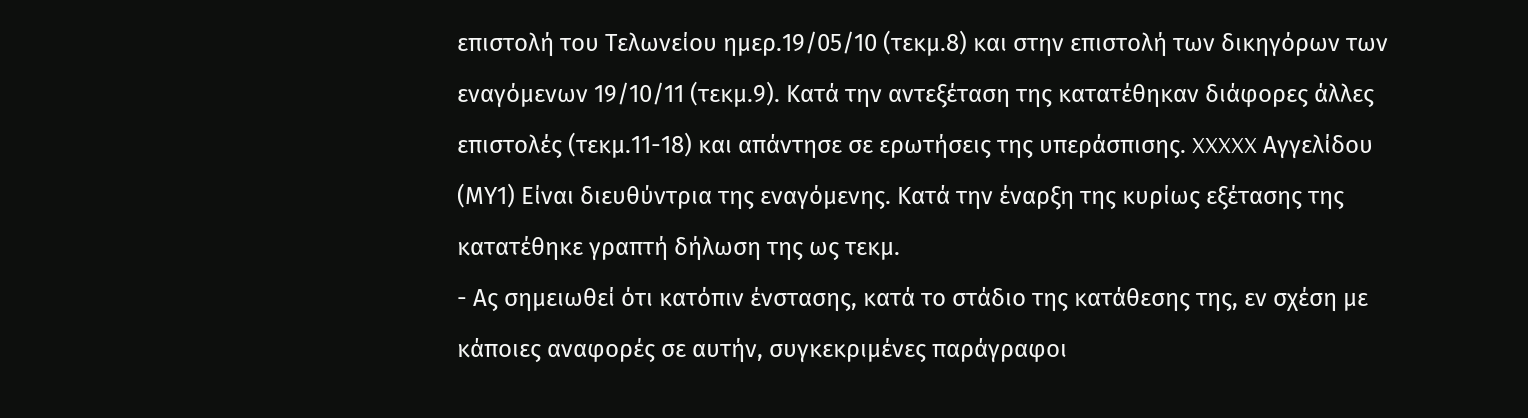επιστολή του Τελωνείου ημερ.19/05/10 (τεκμ.8) και στην επιστολή των δικηγόρων των εναγόμενων 19/10/11 (τεκμ.9). Κατά την αντεξέταση της κατατέθηκαν διάφορες άλλες επιστολές (τεκμ.11-18) και απάντησε σε ερωτήσεις της υπεράσπισης. XXXXX Αγγελίδου (ΜΥ1) Είναι διευθύντρια της εναγόμενης. Κατά την έναρξη της κυρίως εξέτασης της κατατέθηκε γραπτή δήλωση της ως τεκμ.
- Ας σημειωθεί ότι κατόπιν ένστασης, κατά το στάδιο της κατάθεσης της, εν σχέση με κάποιες αναφορές σε αυτήν, συγκεκριμένες παράγραφοι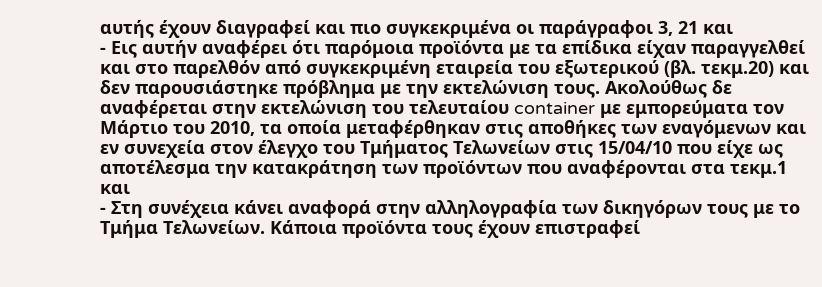αυτής έχουν διαγραφεί και πιο συγκεκριμένα οι παράγραφοι 3, 21 και
- Εις αυτήν αναφέρει ότι παρόμοια προϊόντα με τα επίδικα είχαν παραγγελθεί και στο παρελθόν από συγκεκριμένη εταιρεία του εξωτερικού (βλ. τεκμ.20) και δεν παρουσιάστηκε πρόβλημα με την εκτελώνιση τους. Ακολούθως δε αναφέρεται στην εκτελώνιση του τελευταίου container με εμπορεύματα τον Μάρτιο του 2010, τα οποία μεταφέρθηκαν στις αποθήκες των εναγόμενων και εν συνεχεία στον έλεγχο του Τμήματος Τελωνείων στις 15/04/10 που είχε ως αποτέλεσμα την κατακράτηση των προϊόντων που αναφέρονται στα τεκμ.1 και
- Στη συνέχεια κάνει αναφορά στην αλληλογραφία των δικηγόρων τους με το Τμήμα Τελωνείων. Κάποια προϊόντα τους έχουν επιστραφεί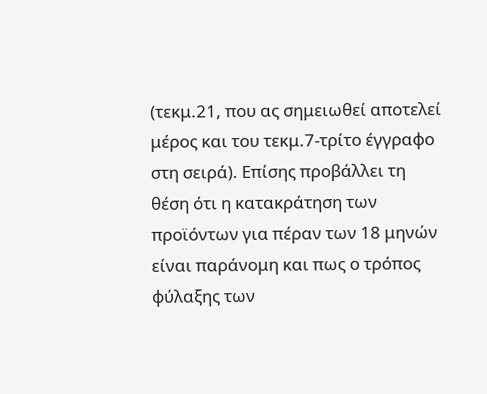(τεκμ.21, που ας σημειωθεί αποτελεί μέρος και του τεκμ.7-τρίτο έγγραφο στη σειρά). Επίσης προβάλλει τη θέση ότι η κατακράτηση των προϊόντων για πέραν των 18 μηνών είναι παράνομη και πως ο τρόπος φύλαξης των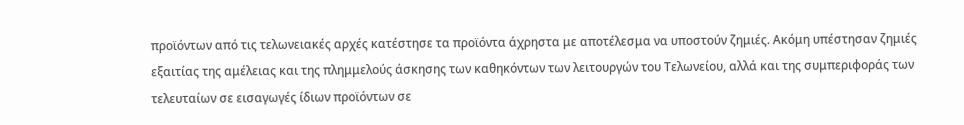προϊόντων από τις τελωνειακές αρχές κατέστησε τα προϊόντα άχρηστα με αποτέλεσμα να υποστούν ζημιές. Ακόμη υπέστησαν ζημιές εξαιτίας της αμέλειας και της πλημμελούς άσκησης των καθηκόντων των λειτουργών του Τελωνείου, αλλά και της συμπεριφοράς των τελευταίων σε εισαγωγές ίδιων προϊόντων σε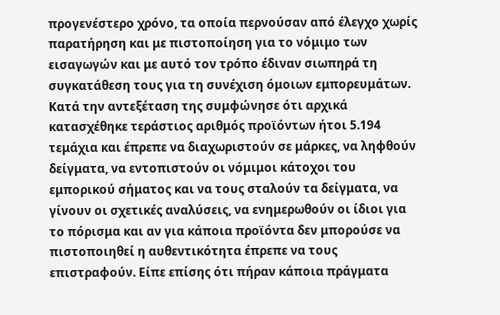προγενέστερο χρόνο, τα οποία περνούσαν από έλεγχο χωρίς παρατήρηση και με πιστοποίηση για το νόμιμο των εισαγωγών και με αυτό τον τρόπο έδιναν σιωπηρά τη συγκατάθεση τους για τη συνέχιση όμοιων εμπορευμάτων. Κατά την αντεξέταση της συμφώνησε ότι αρχικά κατασχέθηκε τεράστιος αριθμός προϊόντων ήτοι 5.194 τεμάχια και έπρεπε να διαχωριστούν σε μάρκες, να ληφθούν δείγματα, να εντοπιστούν οι νόμιμοι κάτοχοι του εμπορικού σήματος και να τους σταλούν τα δείγματα, να γίνουν οι σχετικές αναλύσεις, να ενημερωθούν οι ίδιοι για το πόρισμα και αν για κάποια προϊόντα δεν μπορούσε να πιστοποιηθεί η αυθεντικότητα έπρεπε να τους επιστραφούν. Είπε επίσης ότι πήραν κάποια πράγματα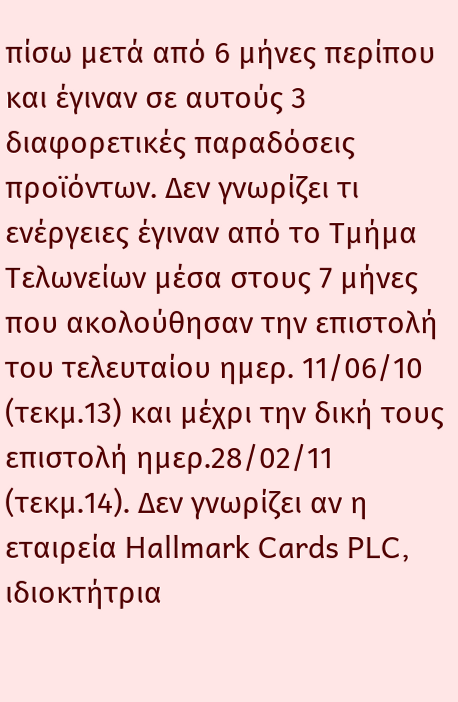πίσω μετά από 6 μήνες περίπου και έγιναν σε αυτούς 3 διαφορετικές παραδόσεις προϊόντων. Δεν γνωρίζει τι ενέργειες έγιναν από το Τμήμα Τελωνείων μέσα στους 7 μήνες που ακολούθησαν την επιστολή του τελευταίου ημερ. 11/06/10 (τεκμ.13) και μέχρι την δική τους επιστολή ημερ.28/02/11 (τεκμ.14). Δεν γνωρίζει αν η εταιρεία Hallmark Cards PLC, ιδιοκτήτρια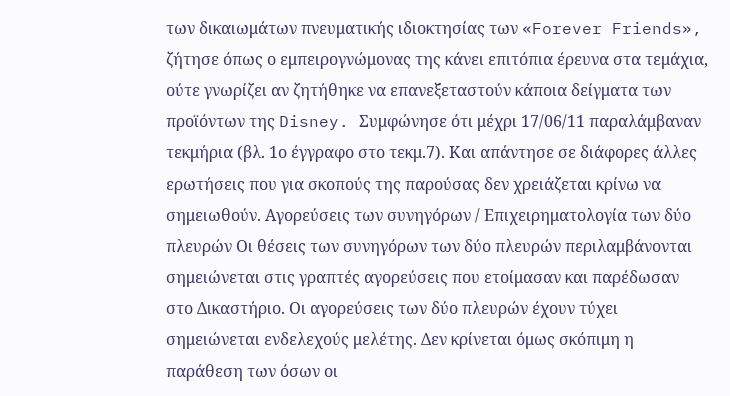των δικαιωμάτων πνευματικής ιδιοκτησίας των «Forever Friends», ζήτησε όπως ο εμπειρογνώμονας της κάνει επιτόπια έρευνα στα τεμάχια, ούτε γνωρίζει αν ζητήθηκε να επανεξεταστούν κάποια δείγματα των προϊόντων της Disney. Συμφώνησε ότι μέχρι 17/06/11 παραλάμβαναν τεκμήρια (βλ. 1ο έγγραφο στο τεκμ.7). Και απάντησε σε διάφορες άλλες ερωτήσεις που για σκοπούς της παρούσας δεν χρειάζεται κρίνω να σημειωθούν. Αγορεύσεις των συνηγόρων / Επιχειρηματολογία των δύο πλευρών Οι θέσεις των συνηγόρων των δύο πλευρών περιλαμβάνονται σημειώνεται στις γραπτές αγορεύσεις που ετοίμασαν και παρέδωσαν στο Δικαστήριο. Οι αγορεύσεις των δύο πλευρών έχουν τύχει σημειώνεται ενδελεχούς μελέτης. Δεν κρίνεται όμως σκόπιμη η παράθεση των όσων οι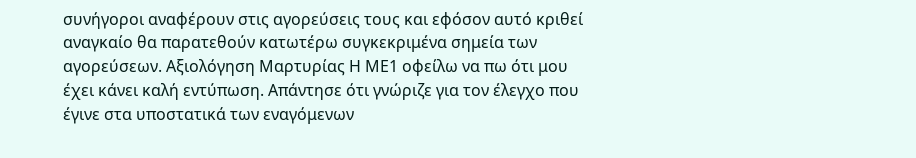συνήγοροι αναφέρουν στις αγορεύσεις τους και εφόσον αυτό κριθεί αναγκαίο θα παρατεθούν κατωτέρω συγκεκριμένα σημεία των αγορεύσεων. Αξιολόγηση Μαρτυρίας Η ΜΕ1 οφείλω να πω ότι μου έχει κάνει καλή εντύπωση. Απάντησε ότι γνώριζε για τον έλεγχο που έγινε στα υποστατικά των εναγόμενων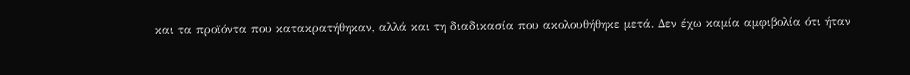και τα προϊόντα που κατακρατήθηκαν, αλλά και τη διαδικασία που ακολουθήθηκε μετά. Δεν έχω καμία αμφιβολία ότι ήταν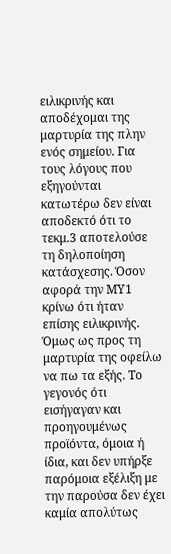ειλικρινής και αποδέχομαι της μαρτυρία της πλην ενός σημείου. Για τους λόγους που εξηγούνται κατωτέρω δεν είναι αποδεκτό ότι το τεκμ.3 αποτελούσε τη δηλοποίηση κατάσχεσης. Όσον αφορά την ΜΥ1 κρίνω ότι ήταν επίσης ειλικρινής. Όμως ως προς τη μαρτυρία της οφείλω να πω τα εξής. Το γεγονός ότι εισήγαγαν και προηγουμένως προϊόντα, όμοια ή ίδια, και δεν υπήρξε παρόμοια εξέλιξη με την παρούσα δεν έχει καμία απολύτως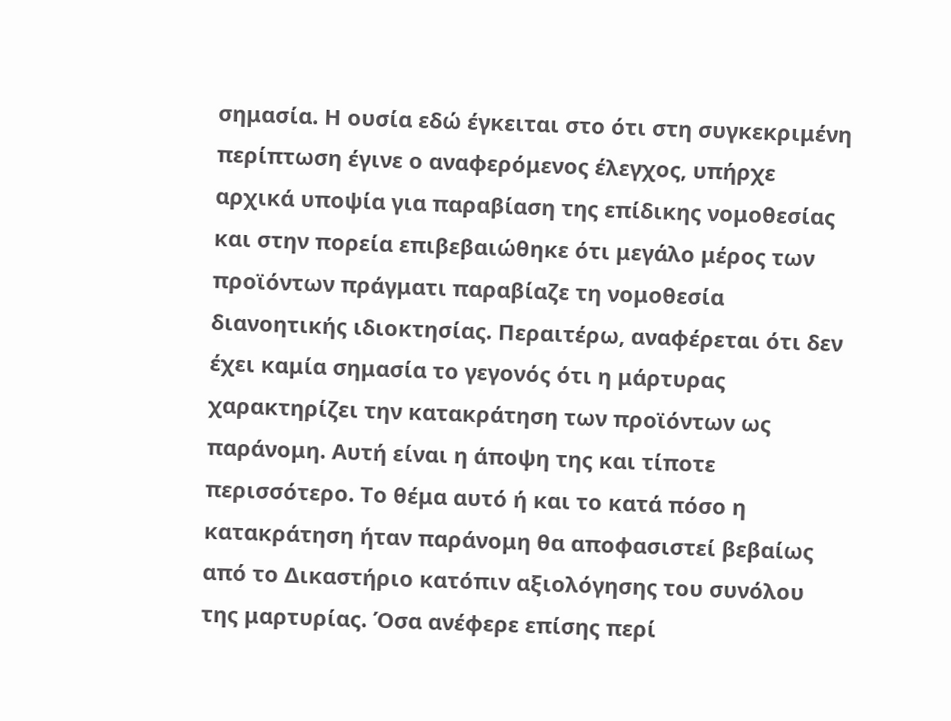σημασία. Η ουσία εδώ έγκειται στο ότι στη συγκεκριμένη περίπτωση έγινε ο αναφερόμενος έλεγχος, υπήρχε αρχικά υποψία για παραβίαση της επίδικης νομοθεσίας και στην πορεία επιβεβαιώθηκε ότι μεγάλο μέρος των προϊόντων πράγματι παραβίαζε τη νομοθεσία διανοητικής ιδιοκτησίας. Περαιτέρω, αναφέρεται ότι δεν έχει καμία σημασία το γεγονός ότι η μάρτυρας χαρακτηρίζει την κατακράτηση των προϊόντων ως παράνομη. Αυτή είναι η άποψη της και τίποτε περισσότερο. Το θέμα αυτό ή και το κατά πόσο η κατακράτηση ήταν παράνομη θα αποφασιστεί βεβαίως από το Δικαστήριο κατόπιν αξιολόγησης του συνόλου της μαρτυρίας. Όσα ανέφερε επίσης περί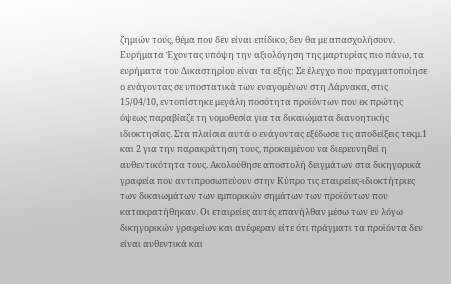ζημιών τους, θέμα που δεν είναι επίδικο, δεν θα με απασχολήσουν. Ευρήματα Έχοντας υπόψη την αξιολόγηση της μαρτυρίας πιο πάνω, τα ευρήματα του Δικαστηρίου είναι τα εξής: Σε έλεγχο που πραγματοποίησε ο ενάγοντας σε υποστατικά των εναγομένων στη Λάρνακα, στις 15/04/10, εντοπίστηκε μεγάλη ποσότητα προϊόντων που εκ πρώτης όψεως παραβίαζε τη νομοθεσία για τα δικαιώματα διανοητικής ιδιοκτησίας. Στα πλαίσια αυτά ο ενάγοντας εξέδωσε τις αποδείξεις τεκμ.1 και 2 για την παρακράτηση τους, προκειμένου να διερευνηθεί η αυθεντικότητα τους. Ακολούθησε αποστολή δειγμάτων στα δικηγορικά γραφεία που αντιπροσωπεύουν στην Κύπρο τις εταιρείες-ιδιοκτήτριες των δικαιωμάτων των εμπορικών σημάτων των προϊόντων που κατακρατήθηκαν. Οι εταιρείες αυτές επανήλθαν μέσω των εν λόγω δικηγορικών γραφείων και ανέφεραν είτε ότι πράγματι τα προϊόντα δεν είναι αυθεντικά και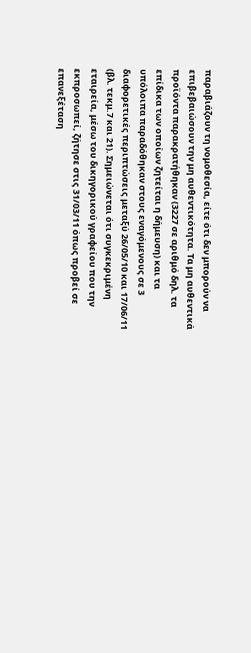παραβιάζουν τη νομοθεσία, είτε ότι δεν μπορούν να επιβεβαιώσουν την μη αυθεντικότητα. Τα μη αυθεντικά προϊόντα παρακρατήθηκαν (3227 σε αριθμό δηλ. τα επίδικα των οποίων ζητείται η δήμευση) και τα υπόλοιπα παραδόθηκαν στους εναγόμενους σε 3 διαφορετικές περιπτώσεις μεταξύ 26/05/10 και 17/06/11 (βλ. τεκμ.7 και 21). Σημειώνεται ότι συγκεκριμένη εταιρεία, μέσω του δικηγορικού γραφείου που την εκπροσωπεί, ζήτησε στις 31/03/11 όπως προβεί σε επανεξέταση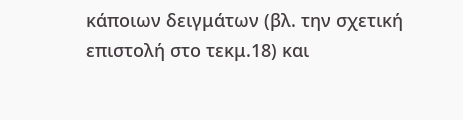κάποιων δειγμάτων (βλ. την σχετική επιστολή στο τεκμ.18) και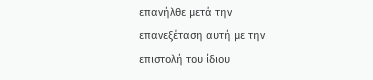επανήλθε μετά την επανεξέταση αυτή με την επιστολή του ίδιου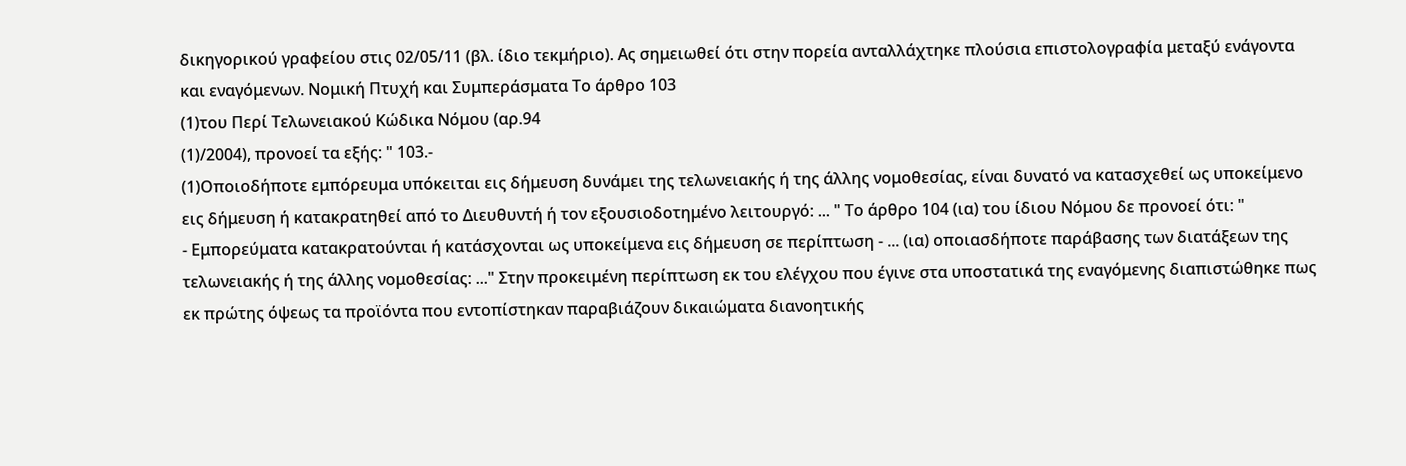δικηγορικού γραφείου στις 02/05/11 (βλ. ίδιο τεκμήριο). Ας σημειωθεί ότι στην πορεία ανταλλάχτηκε πλούσια επιστολογραφία μεταξύ ενάγοντα και εναγόμενων. Νομική Πτυχή και Συμπεράσματα Το άρθρο 103
(1)του Περί Τελωνειακού Κώδικα Νόμου (αρ.94
(1)/2004), προνοεί τα εξής: " 103.-
(1)Οποιοδήποτε εμπόρευμα υπόκειται εις δήμευση δυνάμει της τελωνειακής ή της άλλης νομοθεσίας, είναι δυνατό να κατασχεθεί ως υποκείμενο εις δήμευση ή κατακρατηθεί από το Διευθυντή ή τον εξουσιοδοτημένο λειτουργό: ... " Το άρθρο 104 (ια) του ίδιου Νόμου δε προνοεί ότι: "
- Εμπορεύματα κατακρατούνται ή κατάσχονται ως υποκείμενα εις δήμευση σε περίπτωση - ... (ια) οποιασδήποτε παράβασης των διατάξεων της τελωνειακής ή της άλλης νομοθεσίας: ..." Στην προκειμένη περίπτωση εκ του ελέγχου που έγινε στα υποστατικά της εναγόμενης διαπιστώθηκε πως εκ πρώτης όψεως τα προϊόντα που εντοπίστηκαν παραβιάζουν δικαιώματα διανοητικής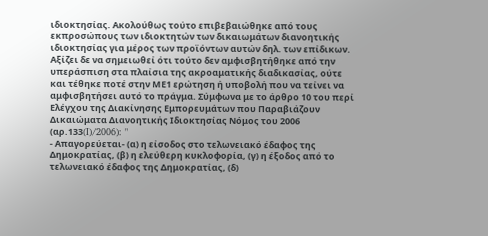ιδιοκτησίας. Ακολούθως τούτο επιβεβαιώθηκε από τους εκπροσώπους των ιδιοκτητών των δικαιωμάτων διανοητικής ιδιοκτησίας για μέρος των προϊόντων αυτών δηλ. των επίδικων. Αξίζει δε να σημειωθεί ότι τούτο δεν αμφισβητήθηκε από την υπεράσπιση στα πλαίσια της ακροαματικής διαδικασίας, ούτε και τέθηκε ποτέ στην ΜΕ1 ερώτηση ή υποβολή που να τείνει να αμφισβητήσει αυτό το πράγμα. Σύμφωνα με το άρθρο 10 του περί Ελέγχου της Διακίνησης Εμπορευμάτων που Παραβιάζουν Δικαιώματα Διανοητικής Ιδιοκτησίας Νόμος του 2006 (αρ.133(I)/2006): "
- Απαγορεύεται- (α) η είσοδος στο τελωνειακό έδαφος της Δημοκρατίας, (β) η ελεύθερη κυκλοφορία, (γ) η έξοδος από το τελωνειακό έδαφος της Δημοκρατίας, (δ)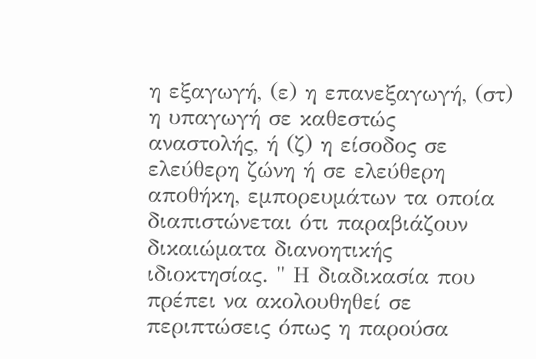η εξαγωγή, (ε) η επανεξαγωγή, (στ) η υπαγωγή σε καθεστώς αναστολής, ή (ζ) η είσοδος σε ελεύθερη ζώνη ή σε ελεύθερη αποθήκη, εμπορευμάτων τα οποία διαπιστώνεται ότι παραβιάζουν δικαιώματα διανοητικής ιδιοκτησίας. " Η διαδικασία που πρέπει να ακολουθηθεί σε περιπτώσεις όπως η παρούσα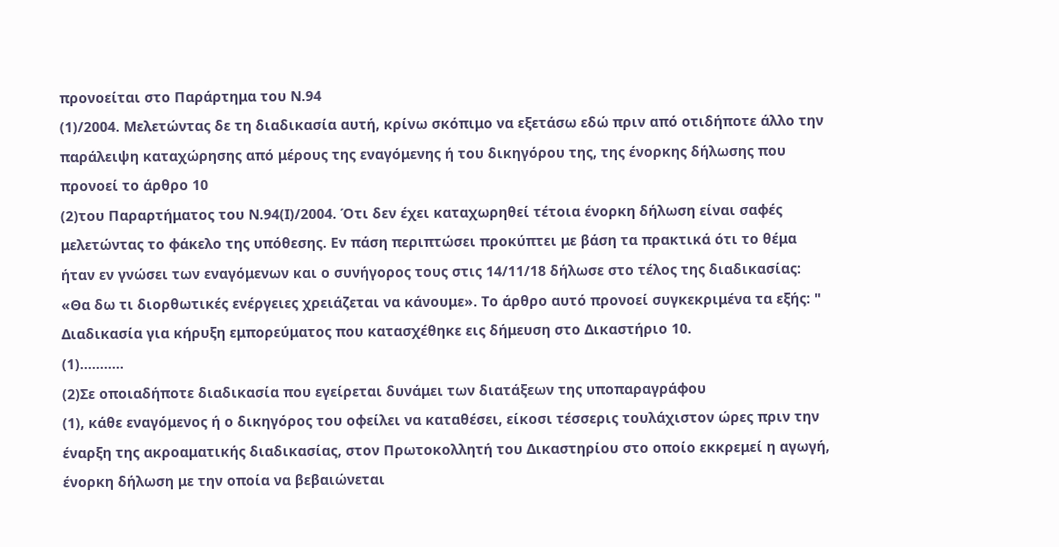προνοείται στο Παράρτημα του Ν.94
(1)/2004. Μελετώντας δε τη διαδικασία αυτή, κρίνω σκόπιμο να εξετάσω εδώ πριν από οτιδήποτε άλλο την παράλειψη καταχώρησης από μέρους της εναγόμενης ή του δικηγόρου της, της ένορκης δήλωσης που προνοεί το άρθρο 10
(2)του Παραρτήματος του Ν.94(Ι)/2004. Ότι δεν έχει καταχωρηθεί τέτοια ένορκη δήλωση είναι σαφές μελετώντας το φάκελο της υπόθεσης. Εν πάση περιπτώσει προκύπτει με βάση τα πρακτικά ότι το θέμα ήταν εν γνώσει των εναγόμενων και ο συνήγορος τους στις 14/11/18 δήλωσε στο τέλος της διαδικασίας: «Θα δω τι διορθωτικές ενέργειες χρειάζεται να κάνουμε». Το άρθρο αυτό προνοεί συγκεκριμένα τα εξής: " Διαδικασία για κήρυξη εμπορεύματος που κατασχέθηκε εις δήμευση στο Δικαστήριο 10.
(1)...........
(2)Σε οποιαδήποτε διαδικασία που εγείρεται δυνάμει των διατάξεων της υποπαραγράφου
(1), κάθε εναγόμενος ή ο δικηγόρος του οφείλει να καταθέσει, είκοσι τέσσερις τουλάχιστον ώρες πριν την έναρξη της ακροαματικής διαδικασίας, στον Πρωτοκολλητή του Δικαστηρίου στο οποίο εκκρεμεί η αγωγή, ένορκη δήλωση με την οποία να βεβαιώνεται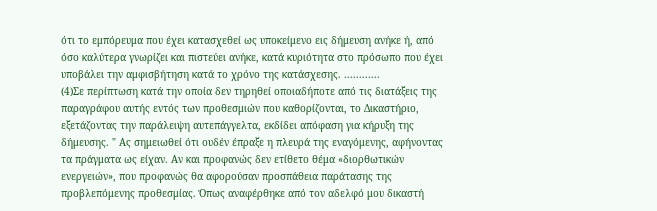ότι το εμπόρευμα που έχει κατασχεθεί ως υποκείμενο εις δήμευση ανήκε ή, από όσο καλύτερα γνωρίζει και πιστεύει ανήκε, κατά κυριότητα στο πρόσωπο που έχει υποβάλει την αμφισβήτηση κατά το χρόνο της κατάσχεσης. ............
(4)Σε περίπτωση κατά την οποία δεν τηρηθεί οποιαδήποτε από τις διατάξεις της παραγράφου αυτής εντός των προθεσμιών που καθορίζονται, το Δικαστήριο, εξετάζοντας την παράλειψη αυτεπάγγελτα, εκδίδει απόφαση για κήρυξη της δήμευσης. " Ας σημειωθεί ότι ουδέν έπραξε η πλευρά της εναγόμενης, αφήνοντας τα πράγματα ως είχαν. Αν και προφανώς δεν ετίθετο θέμα «διορθωτικών ενεργειών», που προφανώς θα αφορούσαν προσπάθεια παράτασης της προβλεπόμενης προθεσμίας. Όπως αναφέρθηκε από τον αδελφό μου δικαστή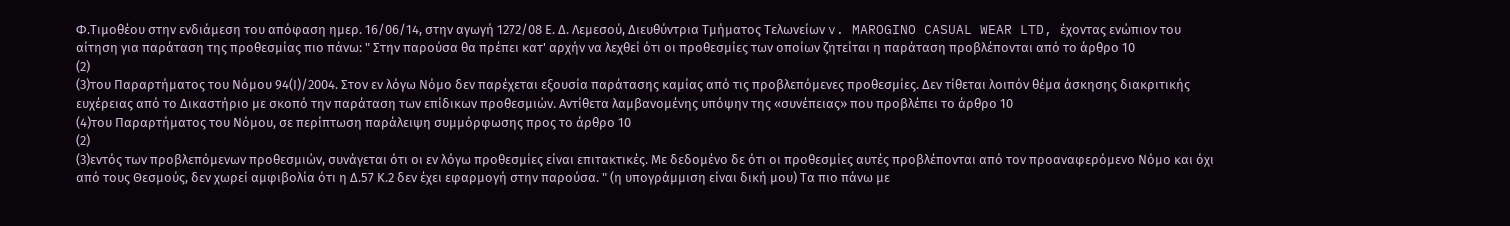Φ.Τιμοθέου στην ενδιάμεση του απόφαση ημερ. 16/06/14, στην αγωγή 1272/08 Ε. Δ. Λεμεσού, Διευθύντρια Τμήματος Τελωνείων v. MAROGINO CASUAL WEAR LTD, έχοντας ενώπιον του αίτηση για παράταση της προθεσμίας πιο πάνω: " Στην παρούσα θα πρέπει κατ' αρχήν να λεχθεί ότι οι προθεσμίες των οποίων ζητείται η παράταση προβλέπονται από το άρθρο 10
(2)
(3)του Παραρτήματος του Νόμου 94(Ι)/2004. Στον εν λόγω Νόμο δεν παρέχεται εξουσία παράτασης καμίας από τις προβλεπόμενες προθεσμίες. Δεν τίθεται λοιπόν θέμα άσκησης διακριτικής ευχέρειας από το Δικαστήριο με σκοπό την παράταση των επίδικων προθεσμιών. Αντίθετα λαμβανομένης υπόψην της «συνέπειας» που προβλέπει το άρθρο 10
(4)του Παραρτήματος του Νόμου, σε περίπτωση παράλειψη συμμόρφωσης προς το άρθρο 10
(2)
(3)εντός των προβλεπόμενων προθεσμιών, συνάγεται ότι οι εν λόγω προθεσμίες είναι επιτακτικές. Με δεδομένο δε ότι οι προθεσμίες αυτές προβλέπονται από τον προαναφερόμενο Νόμο και όχι από τους Θεσμούς, δεν χωρεί αμφιβολία ότι η Δ.57 Κ.2 δεν έχει εφαρμογή στην παρούσα. " (η υπογράμμιση είναι δική μου) Τα πιο πάνω με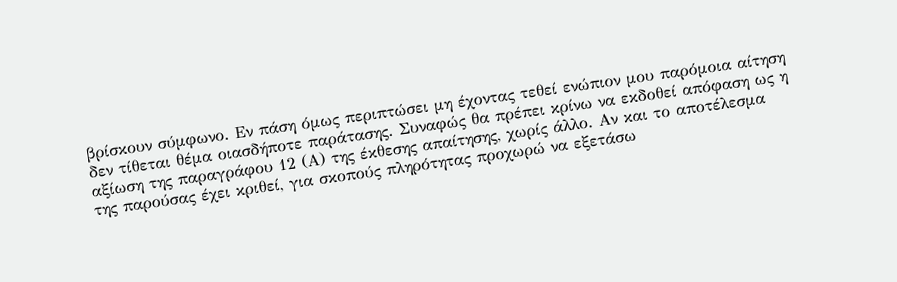βρίσκουν σύμφωνο. Εν πάση όμως περιπτώσει μη έχοντας τεθεί ενώπιον μου παρόμοια αίτηση δεν τίθεται θέμα οιασδήποτε παράτασης. Συναφώς θα πρέπει κρίνω να εκδοθεί απόφαση ως η αξίωση της παραγράφου 12 (Α) της έκθεσης απαίτησης, χωρίς άλλο. Αν και το αποτέλεσμα της παρούσας έχει κριθεί, για σκοπούς πληρότητας προχωρώ να εξετάσω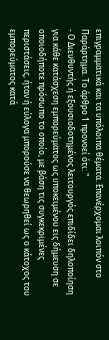επιγραμματικά και τα υπόλοιπα θέματα. Επανέρχομαι λοιπόν στο Παράρτημα. Το άρθρο 1 προνοεί ότι: "
- Ο Διευθυντής ή εξουσιοδοτημένος λειτουργός επιδίδει δηλοποίηση για κάθε κατάσχεση εμπορεύματος ως υποκειμένου εις δήμευση σε οποιοδήποτε πρόσωπο το οποίο, με βάση τις συγκεκριμένες περιστάσεις, ήταν ή εύλογα μπορούσε να θεωρηθεί ως ο κάτοχος του εμπορεύματος κατά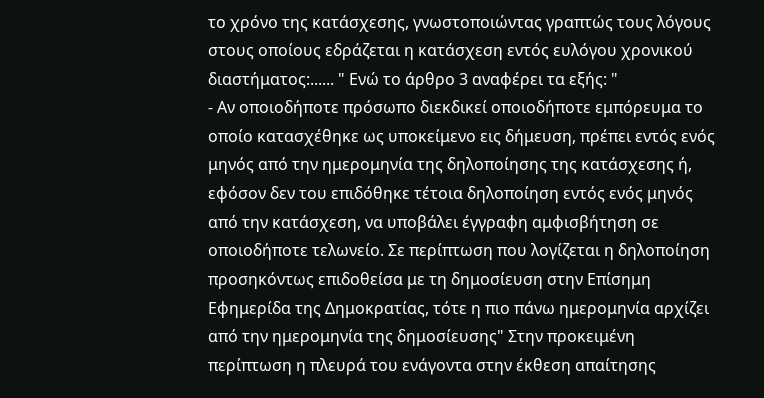το χρόνο της κατάσχεσης, γνωστοποιώντας γραπτώς τους λόγους στους οποίους εδράζεται η κατάσχεση εντός ευλόγου χρονικού διαστήματος:...... " Ενώ το άρθρο 3 αναφέρει τα εξής: "
- Αν οποιοδήποτε πρόσωπο διεκδικεί οποιοδήποτε εμπόρευμα το οποίο κατασχέθηκε ως υποκείμενο εις δήμευση, πρέπει εντός ενός μηνός από την ημερομηνία της δηλοποίησης της κατάσχεσης ή, εφόσον δεν του επιδόθηκε τέτοια δηλοποίηση εντός ενός μηνός από την κατάσχεση, να υποβάλει έγγραφη αμφισβήτηση σε οποιοδήποτε τελωνείο. Σε περίπτωση που λογίζεται η δηλοποίηση προσηκόντως επιδοθείσα με τη δημοσίευση στην Επίσημη Εφημερίδα της Δημοκρατίας, τότε η πιο πάνω ημερομηνία αρχίζει από την ημερομηνία της δημοσίευσης" Στην προκειμένη περίπτωση η πλευρά του ενάγοντα στην έκθεση απαίτησης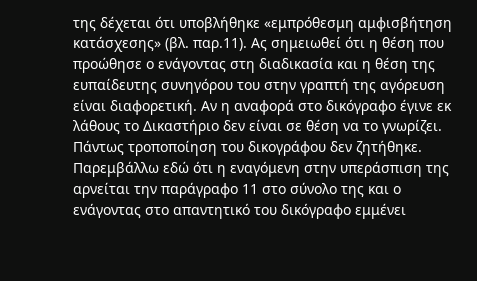της δέχεται ότι υποβλήθηκε «εμπρόθεσμη αμφισβήτηση κατάσχεσης» (βλ. παρ.11). Ας σημειωθεί ότι η θέση που προώθησε ο ενάγοντας στη διαδικασία και η θέση της ευπαίδευτης συνηγόρου του στην γραπτή της αγόρευση είναι διαφορετική. Αν η αναφορά στο δικόγραφο έγινε εκ λάθους το Δικαστήριο δεν είναι σε θέση να το γνωρίζει. Πάντως τροποποίηση του δικογράφου δεν ζητήθηκε. Παρεμβάλλω εδώ ότι η εναγόμενη στην υπεράσπιση της αρνείται την παράγραφο 11 στο σύνολο της και ο ενάγοντας στο απαντητικό του δικόγραφο εμμένει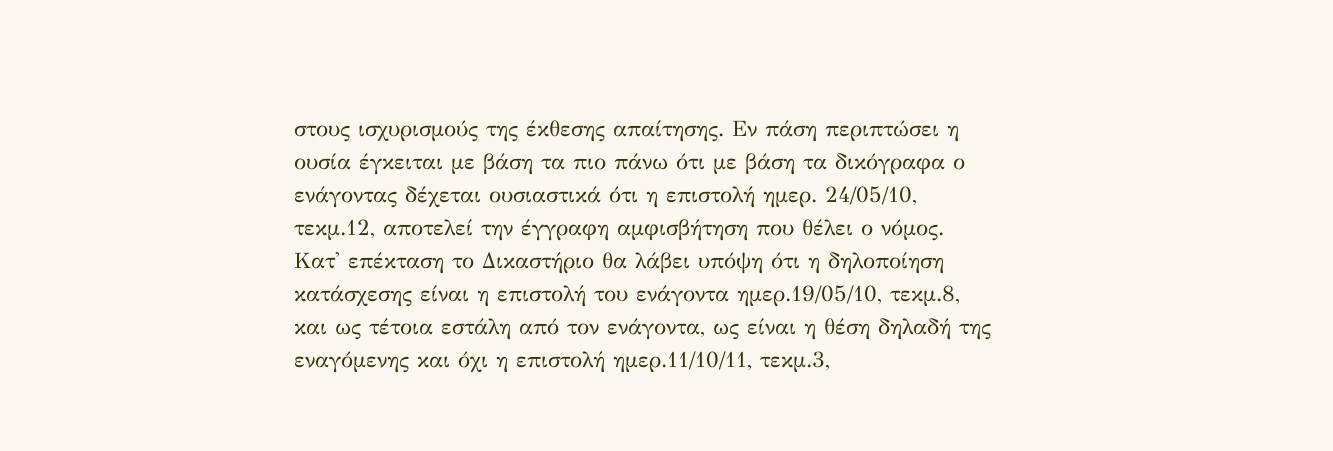στους ισχυρισμούς της έκθεσης απαίτησης. Εν πάση περιπτώσει η ουσία έγκειται με βάση τα πιο πάνω ότι με βάση τα δικόγραφα ο ενάγοντας δέχεται ουσιαστικά ότι η επιστολή ημερ. 24/05/10, τεκμ.12, αποτελεί την έγγραφη αμφισβήτηση που θέλει ο νόμος. Κατ' επέκταση το Δικαστήριο θα λάβει υπόψη ότι η δηλοποίηση κατάσχεσης είναι η επιστολή του ενάγοντα ημερ.19/05/10, τεκμ.8, και ως τέτοια εστάλη από τον ενάγοντα, ως είναι η θέση δηλαδή της εναγόμενης και όχι η επιστολή ημερ.11/10/11, τεκμ.3,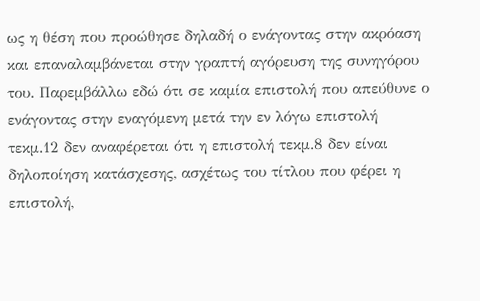ως η θέση που προώθησε δηλαδή ο ενάγοντας στην ακρόαση και επαναλαμβάνεται στην γραπτή αγόρευση της συνηγόρου του. Παρεμβάλλω εδώ ότι σε καμία επιστολή που απεύθυνε ο ενάγοντας στην εναγόμενη μετά την εν λόγω επιστολή τεκμ.12 δεν αναφέρεται ότι η επιστολή τεκμ.8 δεν είναι δηλοποίηση κατάσχεσης, ασχέτως του τίτλου που φέρει η επιστολή,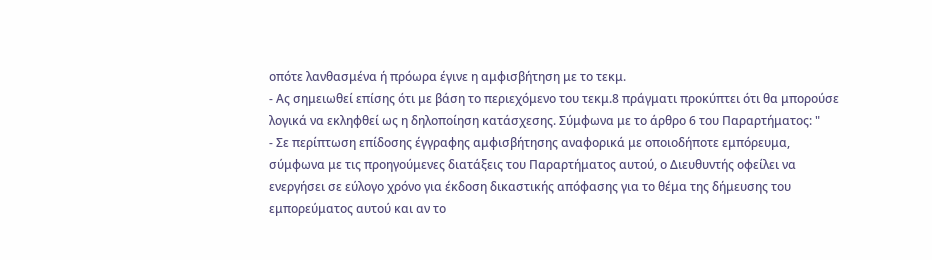οπότε λανθασμένα ή πρόωρα έγινε η αμφισβήτηση με το τεκμ.
- Ας σημειωθεί επίσης ότι με βάση το περιεχόμενο του τεκμ.8 πράγματι προκύπτει ότι θα μπορούσε λογικά να εκληφθεί ως η δηλοποίηση κατάσχεσης. Σύμφωνα με το άρθρο 6 του Παραρτήματος: "
- Σε περίπτωση επίδοσης έγγραφης αμφισβήτησης αναφορικά με οποιοδήποτε εμπόρευμα, σύμφωνα με τις προηγούμενες διατάξεις του Παραρτήματος αυτού, ο Διευθυντής οφείλει να ενεργήσει σε εύλογο χρόνο για έκδοση δικαστικής απόφασης για το θέμα της δήμευσης του εμπορεύματος αυτού και αν το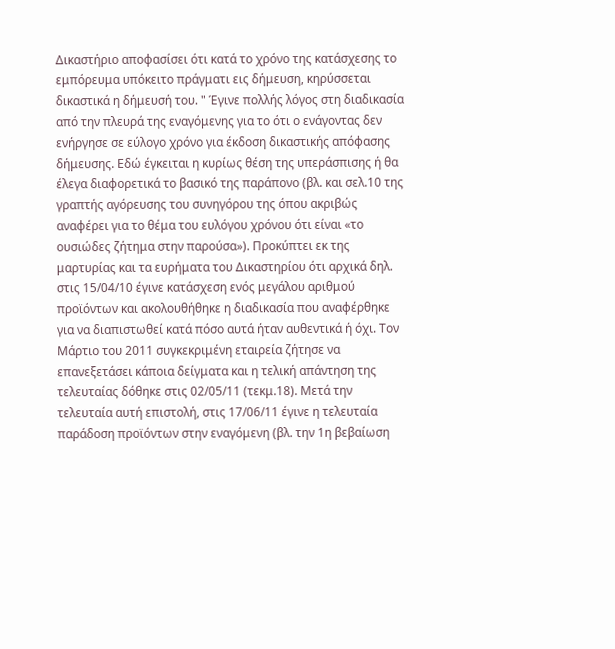Δικαστήριο αποφασίσει ότι κατά το χρόνο της κατάσχεσης το εμπόρευμα υπόκειτο πράγματι εις δήμευση, κηρύσσεται δικαστικά η δήμευσή του. " Έγινε πολλής λόγος στη διαδικασία από την πλευρά της εναγόμενης για το ότι ο ενάγοντας δεν ενήργησε σε εύλογο χρόνο για έκδοση δικαστικής απόφασης δήμευσης. Εδώ έγκειται η κυρίως θέση της υπεράσπισης ή θα έλεγα διαφορετικά το βασικό της παράπονο (βλ. και σελ.10 της γραπτής αγόρευσης του συνηγόρου της όπου ακριβώς αναφέρει για το θέμα του ευλόγου χρόνου ότι είναι «το ουσιώδες ζήτημα στην παρούσα»). Προκύπτει εκ της μαρτυρίας και τα ευρήματα του Δικαστηρίου ότι αρχικά δηλ. στις 15/04/10 έγινε κατάσχεση ενός μεγάλου αριθμού προϊόντων και ακολουθήθηκε η διαδικασία που αναφέρθηκε για να διαπιστωθεί κατά πόσο αυτά ήταν αυθεντικά ή όχι. Τον Μάρτιο του 2011 συγκεκριμένη εταιρεία ζήτησε να επανεξετάσει κάποια δείγματα και η τελική απάντηση της τελευταίας δόθηκε στις 02/05/11 (τεκμ.18). Μετά την τελευταία αυτή επιστολή, στις 17/06/11 έγινε η τελευταία παράδοση προϊόντων στην εναγόμενη (βλ. την 1η βεβαίωση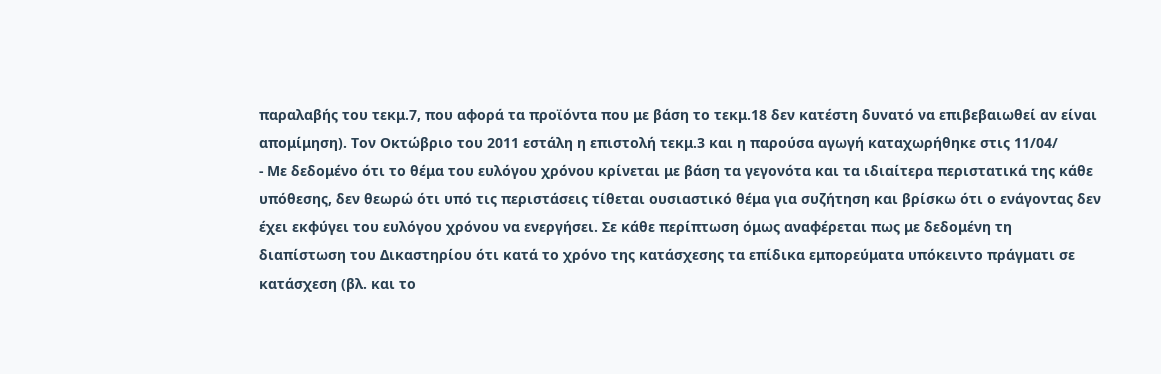παραλαβής του τεκμ.7, που αφορά τα προϊόντα που με βάση το τεκμ.18 δεν κατέστη δυνατό να επιβεβαιωθεί αν είναι απομίμηση). Τον Οκτώβριο του 2011 εστάλη η επιστολή τεκμ.3 και η παρούσα αγωγή καταχωρήθηκε στις 11/04/
- Με δεδομένο ότι το θέμα του ευλόγου χρόνου κρίνεται με βάση τα γεγονότα και τα ιδιαίτερα περιστατικά της κάθε υπόθεσης, δεν θεωρώ ότι υπό τις περιστάσεις τίθεται ουσιαστικό θέμα για συζήτηση και βρίσκω ότι ο ενάγοντας δεν έχει εκφύγει του ευλόγου χρόνου να ενεργήσει. Σε κάθε περίπτωση όμως αναφέρεται πως με δεδομένη τη διαπίστωση του Δικαστηρίου ότι κατά το χρόνο της κατάσχεσης τα επίδικα εμπορεύματα υπόκειντο πράγματι σε κατάσχεση (βλ. και το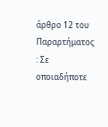άρθρο 12 του Παραρτήματος : Σε οποιαδήποτε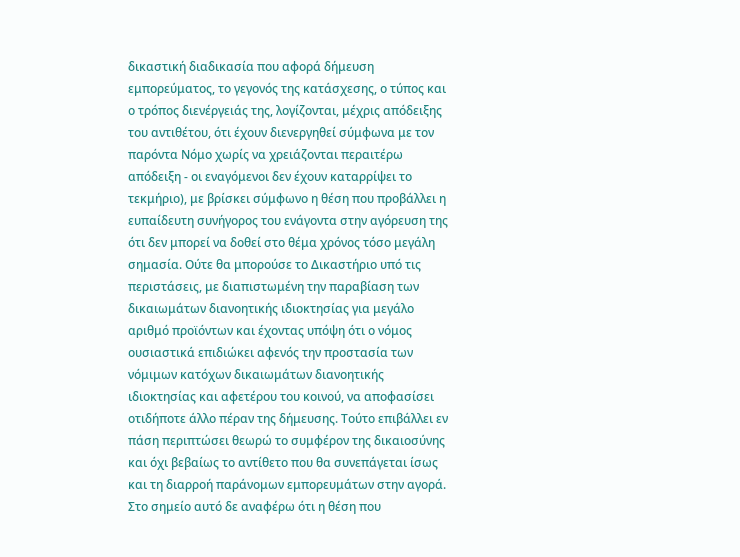δικαστική διαδικασία που αφορά δήμευση εμπορεύματος, το γεγονός της κατάσχεσης, ο τύπος και ο τρόπος διενέργειάς της, λογίζονται, μέχρις απόδειξης του αντιθέτου, ότι έχουν διενεργηθεί σύμφωνα με τον παρόντα Νόμο χωρίς να χρειάζονται περαιτέρω απόδειξη - οι εναγόμενοι δεν έχουν καταρρίψει το τεκμήριο), με βρίσκει σύμφωνο η θέση που προβάλλει η ευπαίδευτη συνήγορος του ενάγοντα στην αγόρευση της ότι δεν μπορεί να δοθεί στο θέμα χρόνος τόσο μεγάλη σημασία. Ούτε θα μπορούσε το Δικαστήριο υπό τις περιστάσεις, με διαπιστωμένη την παραβίαση των δικαιωμάτων διανοητικής ιδιοκτησίας για μεγάλο αριθμό προϊόντων και έχοντας υπόψη ότι ο νόμος ουσιαστικά επιδιώκει αφενός την προστασία των νόμιμων κατόχων δικαιωμάτων διανοητικής ιδιοκτησίας και αφετέρου του κοινού, να αποφασίσει οτιδήποτε άλλο πέραν της δήμευσης. Τούτο επιβάλλει εν πάση περιπτώσει θεωρώ το συμφέρον της δικαιοσύνης και όχι βεβαίως το αντίθετο που θα συνεπάγεται ίσως και τη διαρροή παράνομων εμπορευμάτων στην αγορά. Στο σημείο αυτό δε αναφέρω ότι η θέση που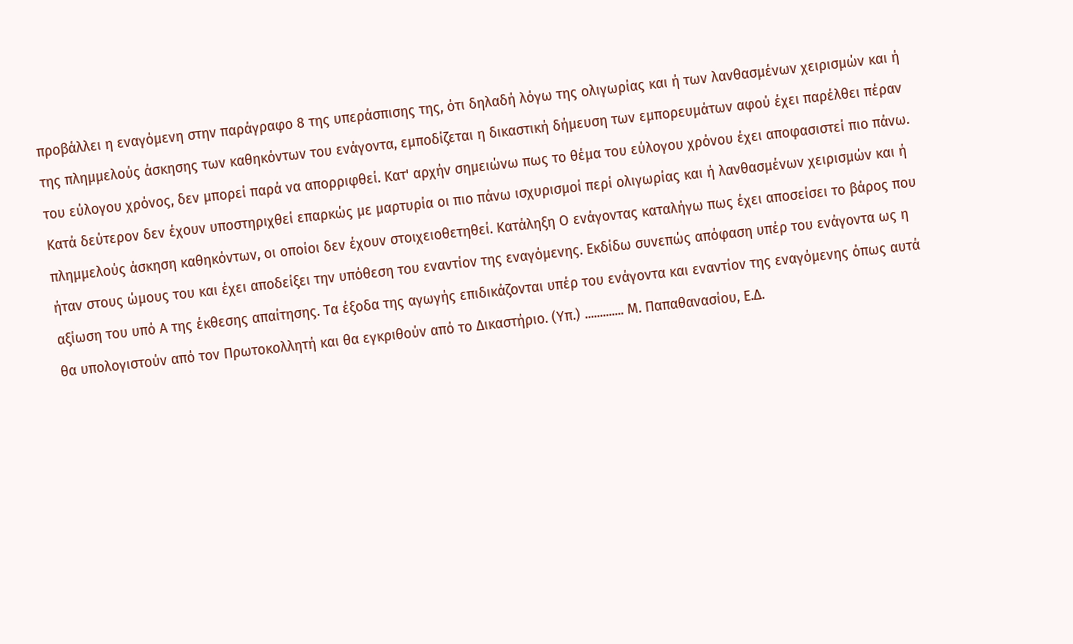προβάλλει η εναγόμενη στην παράγραφο 8 της υπεράσπισης της, ότι δηλαδή λόγω της ολιγωρίας και ή των λανθασμένων χειρισμών και ή της πλημμελούς άσκησης των καθηκόντων του ενάγοντα, εμποδίζεται η δικαστική δήμευση των εμπορευμάτων αφού έχει παρέλθει πέραν του εύλογου χρόνος, δεν μπορεί παρά να απορριφθεί. Κατ' αρχήν σημειώνω πως το θέμα του εύλογου χρόνου έχει αποφασιστεί πιο πάνω. Κατά δεύτερον δεν έχουν υποστηριχθεί επαρκώς με μαρτυρία οι πιο πάνω ισχυρισμοί περί ολιγωρίας και ή λανθασμένων χειρισμών και ή πλημμελούς άσκηση καθηκόντων, οι οποίοι δεν έχουν στοιχειοθετηθεί. Κατάληξη Ο ενάγοντας καταλήγω πως έχει αποσείσει το βάρος που ήταν στους ώμους του και έχει αποδείξει την υπόθεση του εναντίον της εναγόμενης. Εκδίδω συνεπώς απόφαση υπέρ του ενάγοντα ως η αξίωση του υπό Α της έκθεσης απαίτησης. Τα έξοδα της αγωγής επιδικάζονται υπέρ του ενάγοντα και εναντίον της εναγόμενης όπως αυτά θα υπολογιστούν από τον Πρωτοκολλητή και θα εγκριθούν από το Δικαστήριο. (Υπ.) ............. Μ. Παπαθανασίου, Ε.Δ.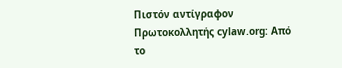Πιστόν αντίγραφον Πρωτοκολλητής cylaw.org: Από το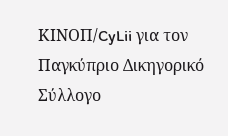ΚΙΝOΠ/CyLii για τον Παγκύπριο Δικηγορικό Σύλλογο